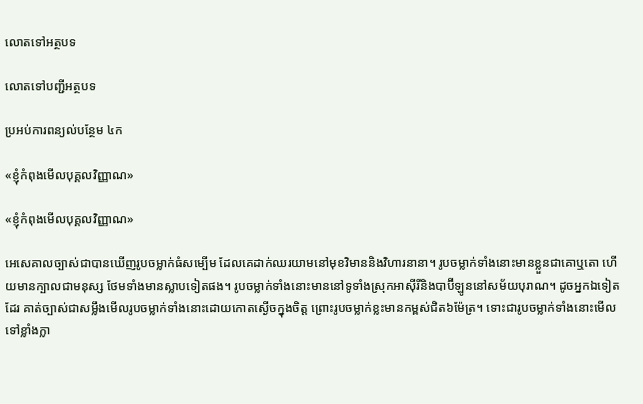លោតទៅអត្ថបទ

លោតទៅបញ្ជីអត្ថបទ

ប្រអប់ការពន្យល់បន្ថែម ៤ក

«ខ្ញុំកំពុងមើលបុគ្គលវិញ្ញាណ»

«ខ្ញុំកំពុងមើលបុគ្គលវិញ្ញាណ»

អេសេគាលច្បាស់ជាបានឃើញរូបចម្លាក់ធំសម្បើម ដែលគេដាក់ឈរយាមនៅមុខវិមាននិងវិហារនានា។ រូបចម្លាក់ទាំងនោះមានខ្លួនជាគោឬតោ ហើយមានក្បាលជាមនុស្ស ថែមទាំងមានស្លាបទៀតផង។ រូបចម្លាក់ទាំងនោះមាននៅទូទាំងស្រុកអាស៊ីរីនិងបាប៊ីឡូននៅសម័យបុរាណ។ ដូចអ្នកឯទៀតដែរ គាត់ច្បាស់ជាសម្លឹងមើលរូបចម្លាក់ទាំងនោះដោយកោតស្ងើចក្នុងចិត្ត ព្រោះរូបចម្លាក់ខ្លះមានកម្ពស់ជិត៦ម៉ែត្រ។ ទោះជារូបចម្លាក់ទាំងនោះមើលទៅខ្លាំងក្លា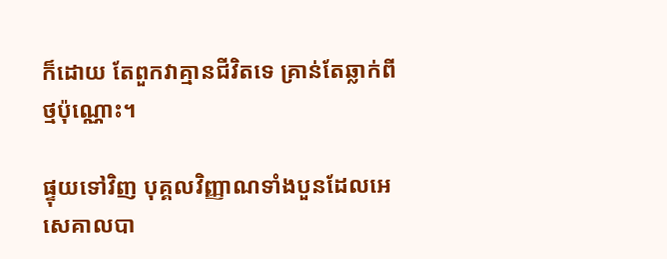ក៏ដោយ តែពួកវាគ្មានជីវិតទេ គ្រាន់តែឆ្លាក់ពីថ្មប៉ុណ្ណោះ។

ផ្ទុយទៅវិញ បុគ្គលវិញ្ញាណទាំងបួនដែលអេសេគាលបា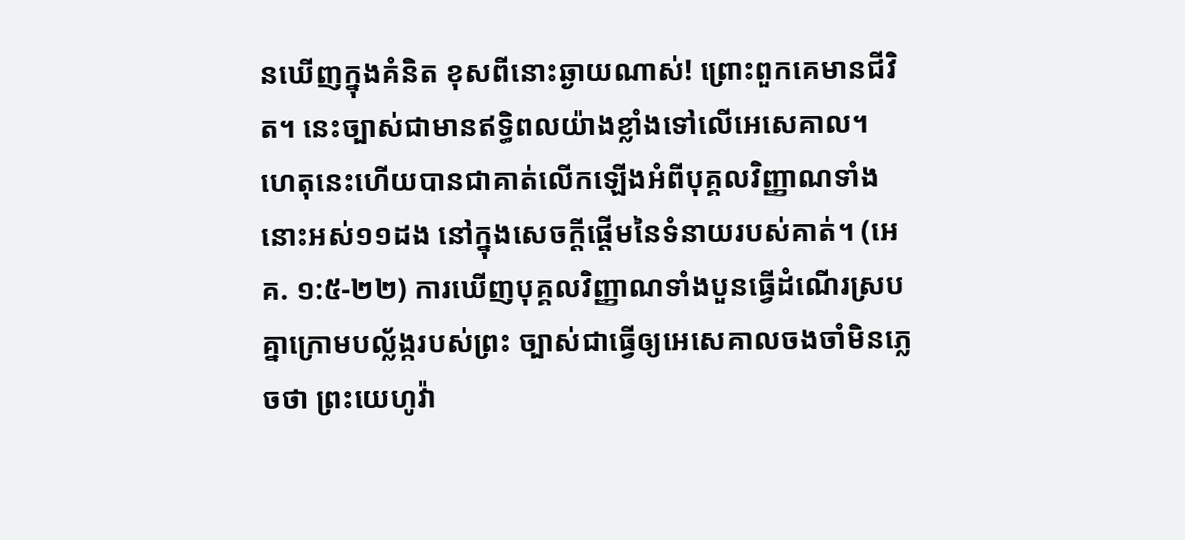នឃើញក្នុងគំនិត ខុសពីនោះឆ្ងាយណាស់! ព្រោះពួកគេមានជីវិត។ នេះច្បាស់ជាមានឥទ្ធិពលយ៉ាងខ្លាំងទៅលើអេសេគាល។ ហេតុនេះហើយបានជាគាត់លើកឡើងអំពីបុគ្គលវិញ្ញាណទាំងនោះអស់១១ដង នៅក្នុងសេចក្ដីផ្ដើមនៃទំនាយរបស់គាត់។ (អេគ. ១:៥-២២) ការឃើញបុគ្គលវិញ្ញាណទាំងបួនធ្វើដំណើរស្របគ្នាក្រោមបល្ល័ង្ករបស់ព្រះ ច្បាស់ជាធ្វើឲ្យអេសេគាលចងចាំមិនភ្លេចថា ព្រះយេហូវ៉ា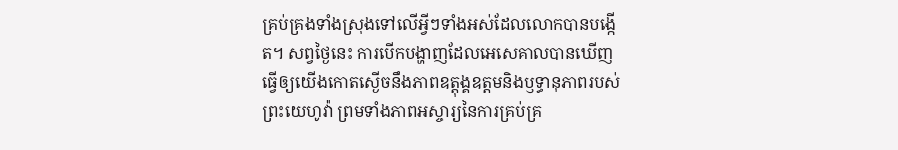គ្រប់គ្រងទាំងស្រុងទៅលើអ្វីៗទាំងអស់ដែលលោកបានបង្កើត។ សព្វថ្ងៃនេះ ការបើកបង្ហាញដែលអេសេគាលបានឃើញ ធ្វើឲ្យយើងកោតស្ងើចនឹងភាពឧត្តុង្គឧត្តមនិងឫទ្ធានុភាពរបស់ព្រះយេហូវ៉ា ព្រមទាំងភាពអស្ចារ្យនៃការគ្រប់គ្រ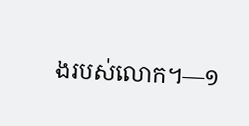ងរបស់លោក។—១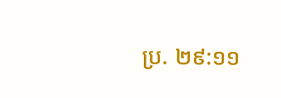ប្រ. ២៩:១១